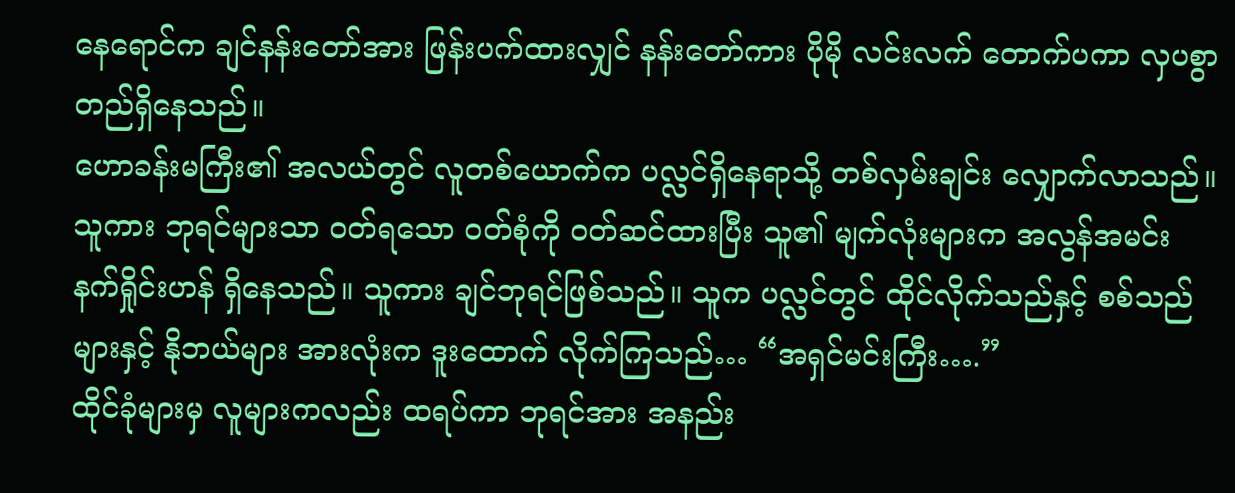နေရောင်က ချင်နန်းတော်အား ဖြန်းပက်ထားလျှင် နန်းတော်ကား ပိုမို လင်းလက် တောက်ပကာ လှပစွာ တည်ရှိနေသည်။
ဟောခန်းမကြီး၏ အလယ်တွင် လူတစ်ယောက်က ပလ္လင်ရှိနေရာသို့ တစ်လှမ်းချင်း လျှောက်လာသည်။ သူကား ဘုရင်များသာ ဝတ်ရသော ဝတ်စုံကို ဝတ်ဆင်ထားပြီး သူ၏ မျက်လုံးများက အလွန်အမင်း နက်ရှိုင်းဟန် ရှိနေသည်။ သူကား ချင်ဘုရင်ဖြစ်သည်။ သူက ပလ္လင်တွင် ထိုင်လိုက်သည်နှင့် စစ်သည်များနှင့် နိုဘယ်များ အားလုံးက ဒူးထောက် လိုက်ကြသည်… “အရှင်မင်းကြီး….”
ထိုင်ခုံများမှ လူများကလည်း ထရပ်ကာ ဘုရင်အား အနည်း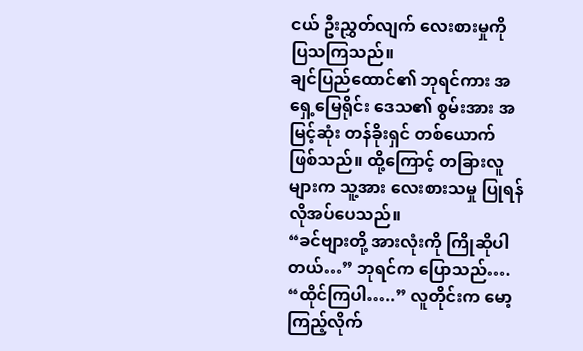ငယ် ဦးညွှတ်လျက် လေးစားမှုကို ပြသကြသည်။
ချင်ပြည်ထောင်၏ ဘုရင်ကား အရှေ့မြေရိုင်း ဒေသ၏ စွမ်းအား အမြင့်ဆုံး တန်ခိုးရှင် တစ်ယောက် ဖြစ်သည်။ ထို့ကြောင့် တခြားလူများက သူ့အား လေးစားသမှု ပြုရန် လိုအပ်ပေသည်။
“ခင်ဗျားတို့ အားလုံးကို ကြိုဆိုပါတယ်…” ဘုရင်က ပြောသည်…. “ထိုင်ကြပါ…..” လူတိုင်းက မော့ကြည့်လိုက်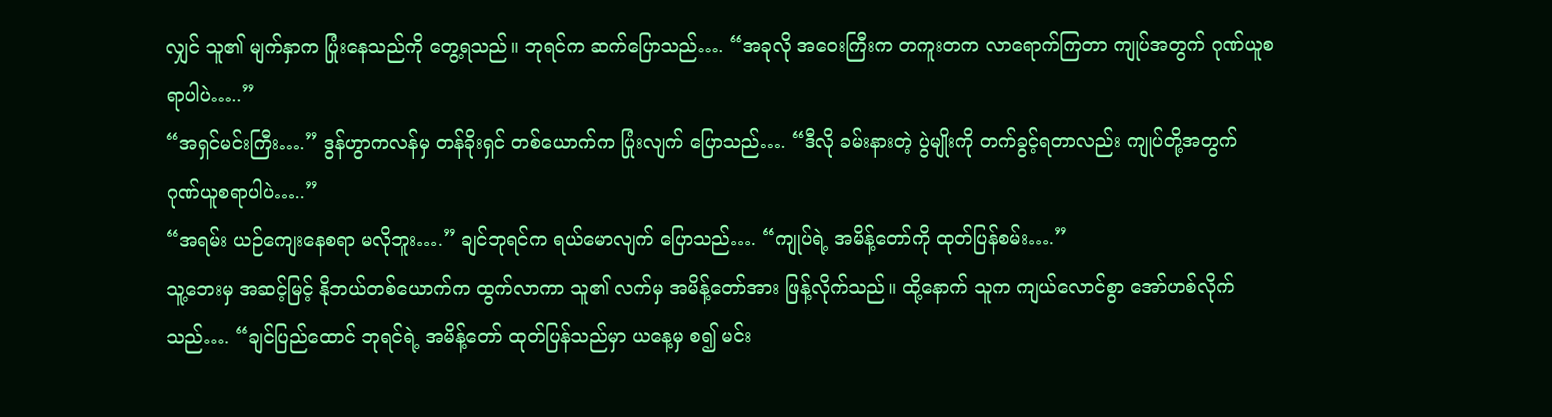လျှင် သူ၏ မျက်နှာက ပြုံးနေသည်ကို တွေ့ရသည်။ ဘုရင်က ဆက်ပြောသည်…. “အခုလို အဝေးကြီးက တကူးတက လာရောက်ကြတာ ကျုပ်အတွက် ဂုဏ်ယူစရာပါပဲ…..”
“အရှင်မင်းကြီး….” ဒွန်ဟွာကလန်မှ တန်ခိုးရှင် တစ်ယောက်က ပြုံးလျက် ပြောသည်…. “ဒီလို ခမ်းနားတဲ့ ပွဲမျိုးကို တက်ခွင့်ရတာလည်း ကျုပ်တို့အတွက် ဂုဏ်ယူစရာပါပဲ…..”
“အရမ်း ယဉ်ကျေးနေစရာ မလိုဘူး….” ချင်ဘုရင်က ရယ်မောလျက် ပြောသည်…. “ကျုပ်ရဲ့ အမိန့်တော်ကို ထုတ်ပြန်စမ်း….”
သူ့ဘေးမှ အဆင့်မြင့် နိုဘယ်တစ်ယောက်က ထွက်လာကာ သူ၏ လက်မှ အမိန့်တော်အား ဖြန့်လိုက်သည်။ ထို့နောက် သူက ကျယ်လောင်စွာ အော်ဟစ်လိုက်သည်…. “ချင်ပြည်ထောင် ဘုရင်ရဲ့ အမိန့်တော် ထုတ်ပြန်သည်မှာ ယနေ့မှ စ၍ မင်း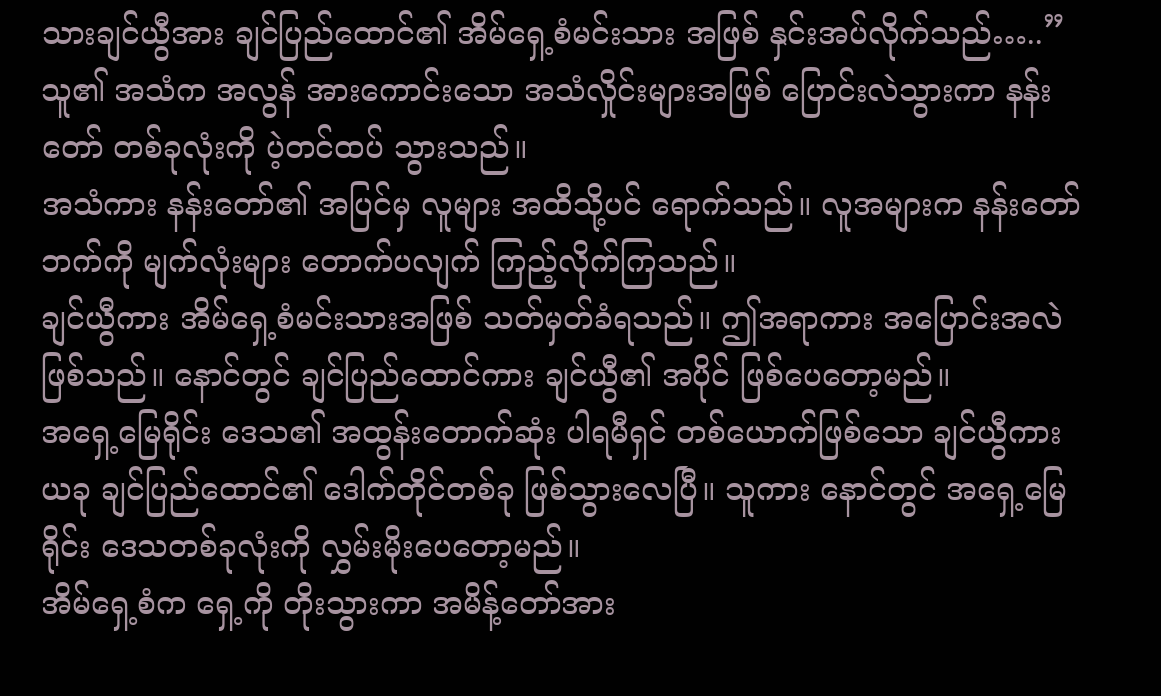သားချင်ယွီအား ချင်ပြည်ထောင်၏ အိမ်ရှေ့စံမင်းသား အဖြစ် နှင်းအပ်လိုက်သည်…..”
သူ၏ အသံက အလွန် အားကောင်းသော အသံလှိုင်းများအဖြစ် ပြောင်းလဲသွားကာ နန်းတော် တစ်ခုလုံးကို ပဲ့တင်ထပ် သွားသည်။
အသံကား နန်းတော်၏ အပြင်မှ လူများ အထိသို့ပင် ရောက်သည်။ လူအများက နန်းတော်ဘက်ကို မျက်လုံးများ တောက်ပလျက် ကြည့်လိုက်ကြသည်။
ချင်ယွီကား အိမ်ရှေ့စံမင်းသားအဖြစ် သတ်မှတ်ခံရသည်။ ဤအရာကား အပြောင်းအလဲ ဖြစ်သည်။ နောင်တွင် ချင်ပြည်ထောင်ကား ချင်ယွီ၏ အပိုင် ဖြစ်ပေတော့မည်။
အရှေ့မြေရိုင်း ဒေသ၏ အထွန်းတောက်ဆုံး ပါရမီရှင် တစ်ယောက်ဖြစ်သော ချင်ယွီကား ယခု ချင်ပြည်ထောင်၏ ဒေါက်တိုင်တစ်ခု ဖြစ်သွားလေပြီ။ သူကား နောင်တွင် အရှေ့မြေရိုင်း ဒေသတစ်ခုလုံးကို လွှမ်းမိုးပေတော့မည်။
အိမ်ရှေ့စံက ရှေ့ကို တိုးသွားကာ အမိန့်တော်အား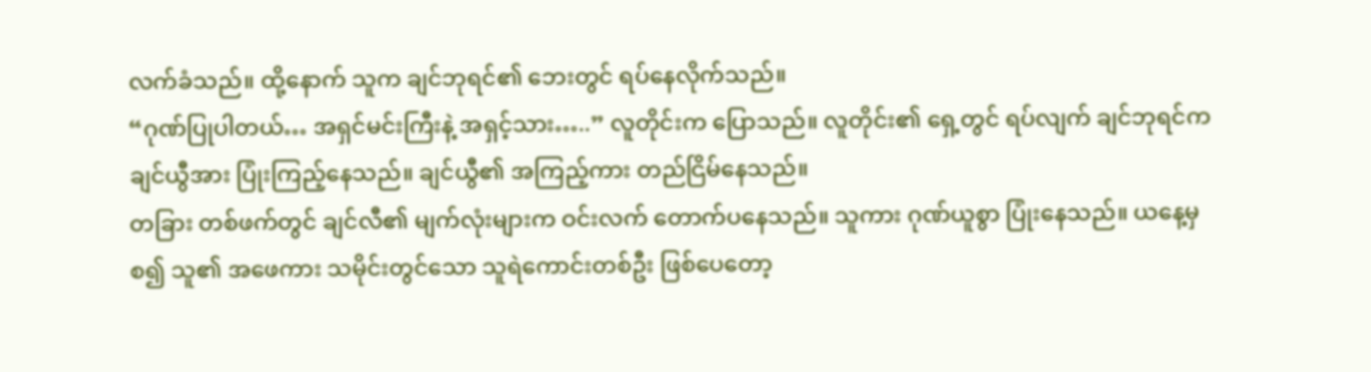လက်ခံသည်။ ထို့နောက် သူက ချင်ဘုရင်၏ ဘေးတွင် ရပ်နေလိုက်သည်။
“ဂုဏ်ပြုပါတယ်… အရှင်မင်းကြီးနဲ့ အရှင့်သား…..” လူတိုင်းက ပြောသည်။ လူတိုင်း၏ ရှေ့တွင် ရပ်လျက် ချင်ဘုရင်က ချင်ယွီအား ပြုံးကြည့်နေသည်။ ချင်ယွီ၏ အကြည့်ကား တည်ငြိမ်နေသည်။
တခြား တစ်ဖက်တွင် ချင်လီ၏ မျက်လုံးများက ဝင်းလက် တောက်ပနေသည်။ သူကား ဂုဏ်ယူစွာ ပြုံးနေသည်။ ယနေ့မှ စ၍ သူ၏ အဖေကား သမိုင်းတွင်သော သူရဲကောင်းတစ်ဦး ဖြစ်ပေတော့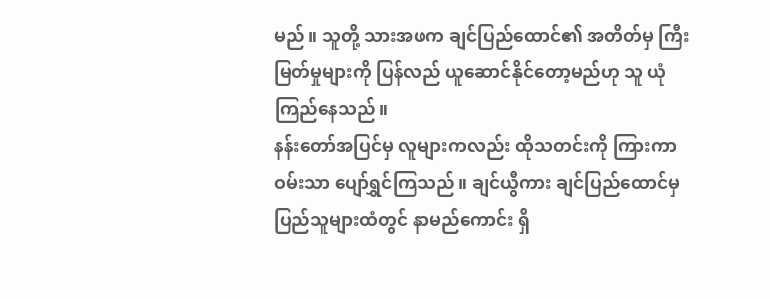မည်။ သူတို့ သားအဖက ချင်ပြည်ထောင်၏ အတိတ်မှ ကြီးမြတ်မှုများကို ပြန်လည် ယူဆောင်နိုင်တော့မည်ဟု သူ ယုံကြည်နေသည်။
နန်းတော်အပြင်မှ လူများကလည်း ထိုသတင်းကို ကြားကာ ဝမ်းသာ ပျော်ရွှင်ကြသည်။ ချင်ယွီကား ချင်ပြည်ထောင်မှ ပြည်သူများထံတွင် နာမည်ကောင်း ရှိ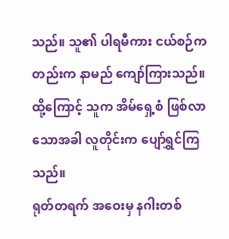သည်။ သူ၏ ပါရမီကား ငယ်စဉ်ကတည်းက နာမည် ကျော်ကြားသည်။ ထို့ကြောင့် သူက အိမ်ရှေ့စံ ဖြစ်လာသောအခါ လူတိုင်းက ပျော်ရွှင်ကြသည်။
ရုတ်တရက် အဝေးမှ နဂါးတစ်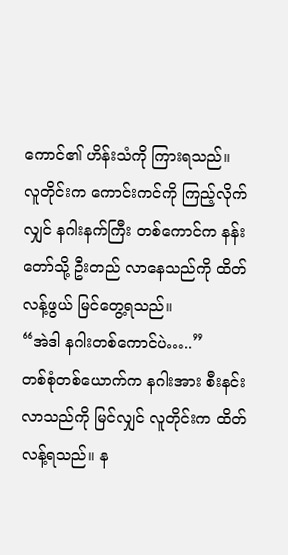ကောင်၏ ဟိန်းသံကို ကြားရသည်။
လူတိုင်းက ကောင်းကင်ကို ကြည့်လိုက်လျှင် နဂါးနက်ကြီး တစ်ကောင်က နန်းတော်သို့ ဦးတည် လာနေသည်ကို ထိတ်လန့်ဖွယ် မြင်တွေ့ရသည်။
“အဲဒါ နဂါးတစ်ကောင်ပဲ…..”
တစ်စုံတစ်ယောက်က နဂါးအား စီးနင်းလာသည်ကို မြင်လျှင် လူတိုင်းက ထိတ်လန့်ရသည်။ န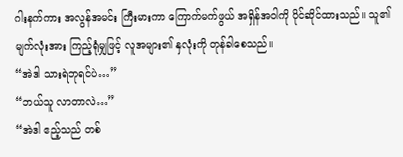ဂါးနက်ကား အလွန်အမင်း ကြီးမားကာ ကြောက်မက်ဖွယ် အရှိန်အဝါကို ပိုင်ဆိုင်ထားသည်။ သူ၏ မျက်လုံးအား ကြည့်ရုံမျှဖြင့် လူအများ၏ နှလုံးကို တုန်ခါစေသည်။
“အဲဒါ သားရဲဘုရင်ပဲ…”
“ဘယ်သူ လာတာလဲ…”
“အဲဒါ ဧည့်သည် တစ်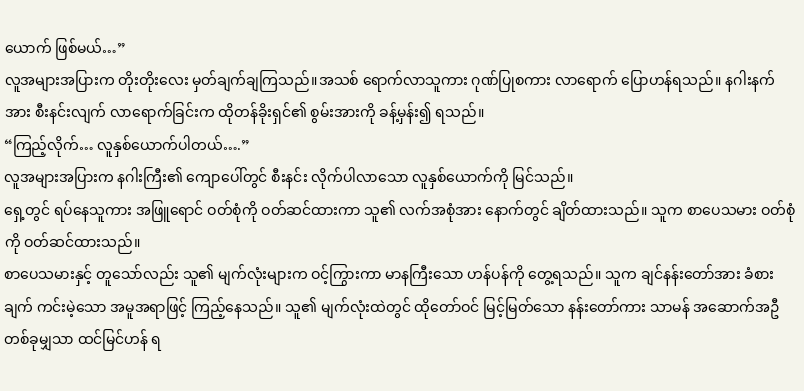ယောက် ဖြစ်မယ်…”
လူအများအပြားက တိုးတိုးလေး မှတ်ချက်ချကြသည်။အသစ် ရောက်လာသူကား ဂုဏ်ပြုစကား လာရောက် ပြောဟန်ရသည်။ နဂါးနက်အား စီးနင်းလျက် လာရောက်ခြင်းက ထိုတန်ခိုးရှင်၏ စွမ်းအားကို ခန့်မှန်း၍ ရသည်။
“ကြည့်လိုက်… လူနှစ်ယောက်ပါတယ်….”
လူအများအပြားက နဂါးကြီး၏ ကျောပေါ်တွင် စီးနင်း လိုက်ပါလာသော လူနှစ်ယောက်ကို မြင်သည်။
ရှေ့တွင် ရပ်နေသူကား အဖြူရောင် ဝတ်စုံကို ဝတ်ဆင်ထားကာ သူ၏ လက်အစုံအား နောက်တွင် ချိတ်ထားသည်။ သူက စာပေသမား ဝတ်စုံကို ဝတ်ဆင်ထားသည်။
စာပေသမားနှင့် တူသော်လည်း သူ၏ မျက်လုံးများက ဝင့်ကြွားကာ မာနကြီးသော ဟန်ပန်ကို တွေ့ရသည်။ သူက ချင်နန်းတော်အား ခံစားချက် ကင်းမဲ့သော အမူအရာဖြင့် ကြည့်နေသည်။ သူ၏ မျက်လုံးထဲတွင် ထိုတော်ဝင် မြင့်မြတ်သော နန်းတော်ကား သာမန် အဆောက်အဦ တစ်ခုမျှသာ ထင်မြင်ဟန် ရ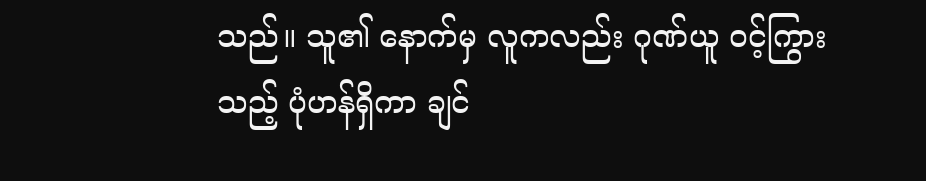သည်။ သူ၏ နောက်မှ လူကလည်း ဂုဏ်ယူ ဝင့်ကြွားသည့် ပုံဟန်ရှိကာ ချင်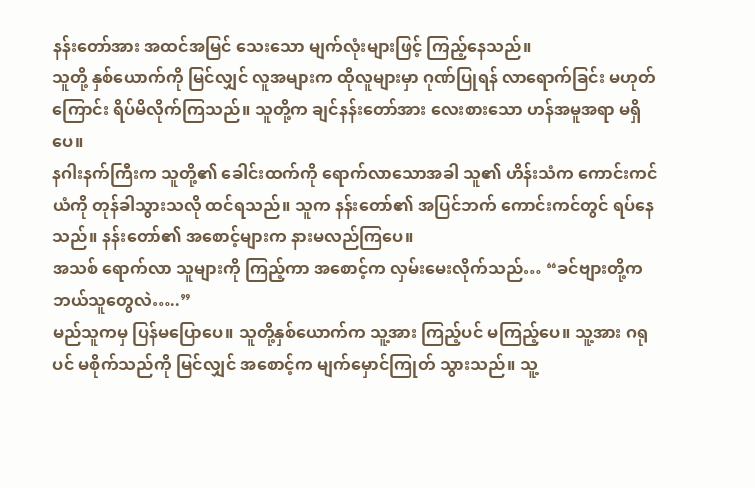နန်းတော်အား အထင်အမြင် သေးသော မျက်လုံးများဖြင့် ကြည့်နေသည်။
သူတို့ နှစ်ယောက်ကို မြင်လျှင် လူအများက ထိုလူများမှာ ဂုဏ်ပြုရန် လာရောက်ခြင်း မဟုတ်ကြောင်း ရိပ်မိလိုက်ကြသည်။ သူတို့က ချင်နန်းတော်အား လေးစားသော ဟန်အမူအရာ မရှိပေ။
နဂါးနက်ကြီးက သူတို့၏ ခေါင်းထက်ကို ရောက်လာသောအခါ သူ၏ ဟိန်းသံက ကောင်းကင်ယံကို တုန်ခါသွားသလို ထင်ရသည်။ သူက နန်းတော်၏ အပြင်ဘက် ကောင်းကင်တွင် ရပ်နေသည်။ နန်းတော်၏ အစောင့်များက နားမလည်ကြပေ။
အသစ် ရောက်လာ သူများကို ကြည့်ကာ အစောင့်က လှမ်းမေးလိုက်သည်… “ခင်ဗျားတို့က ဘယ်သူတွေလဲ…..”
မည်သူကမှ ပြန်မပြောပေ။ သူတို့နှစ်ယောက်က သူ့အား ကြည့်ပင် မကြည့်ပေ။ သူ့အား ဂရုပင် မစိုက်သည်ကို မြင်လျှင် အစောင့်က မျက်မှောင်ကြုတ် သွားသည်။ သူ့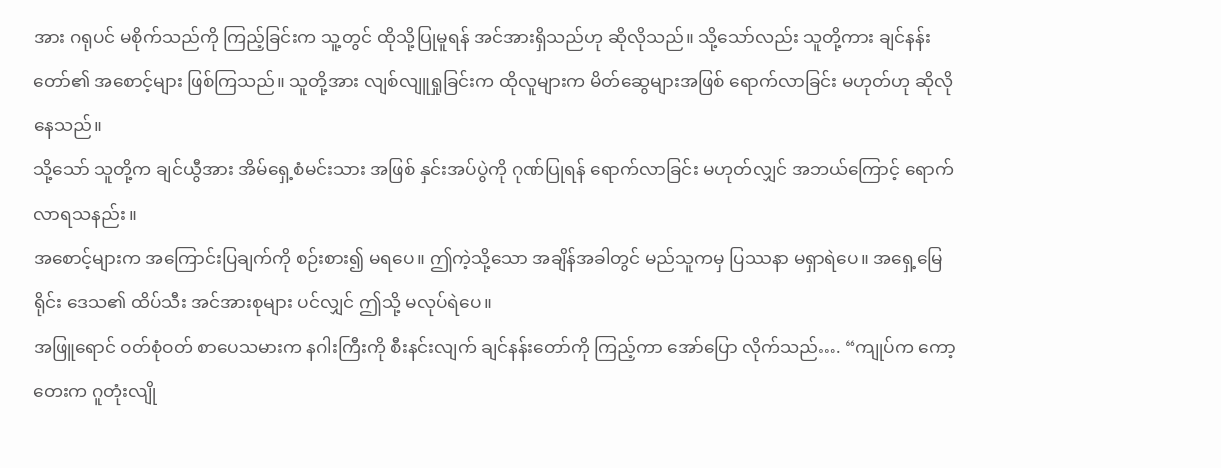အား ဂရုပင် မစိုက်သည်ကို ကြည့်ခြင်းက သူ့တွင် ထိုသို့ပြုမူရန် အင်အားရှိသည်ဟု ဆိုလိုသည်။ သို့သော်လည်း သူတို့ကား ချင်နန်းတော်၏ အစောင့်များ ဖြစ်ကြသည်။ သူတို့အား လျစ်လျူရှုခြင်းက ထိုလူများက မိတ်ဆွေများအဖြစ် ရောက်လာခြင်း မဟုတ်ဟု ဆိုလိုနေသည်။
သို့သော် သူတို့က ချင်ယွီအား အိမ်ရှေ့စံမင်းသား အဖြစ် နှင်းအပ်ပွဲကို ဂုဏ်ပြုရန် ရောက်လာခြင်း မဟုတ်လျှင် အဘယ်ကြောင့် ရောက်လာရသနည်း။
အစောင့်များက အကြောင်းပြချက်ကို စဉ်းစား၍ မရပေ။ ဤကဲ့သို့သော အချိန်အခါတွင် မည်သူကမှ ပြဿနာ မရှာရဲပေ။ အရှေ့မြေရိုင်း ဒေသ၏ ထိပ်သီး အင်အားစုများ ပင်လျှင် ဤသို့ မလုပ်ရဲပေ။
အဖြူရောင် ဝတ်စုံဝတ် စာပေသမားက နဂါးကြီးကို စီးနင်းလျက် ချင်နန်းတော်ကို ကြည့်ကာ အော်ပြော လိုက်သည်…. “ကျုပ်က ကော့တေးက ဂူတုံးလျို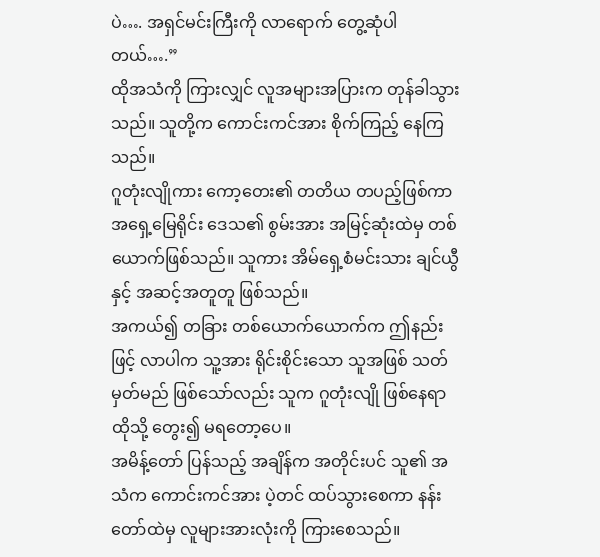ပဲ…. အရှင်မင်းကြီးကို လာရောက် တွေ့ဆုံပါတယ်….”
ထိုအသံကို ကြားလျှင် လူအများအပြားက တုန်ခါသွားသည်။ သူတို့က ကောင်းကင်အား စိုက်ကြည့် နေကြသည်။
ဂူတုံးလျိုကား ကော့တေး၏ တတိယ တပည့်ဖြစ်ကာ အရှေ့မြေရိုင်း ဒေသ၏ စွမ်းအား အမြင့်ဆုံးထဲမှ တစ်ယောက်ဖြစ်သည်။ သူကား အိမ်ရှေ့စံမင်းသား ချင်ယွီနှင့် အဆင့်အတူတူ ဖြစ်သည်။
အကယ်၍ တခြား တစ်ယောက်ယောက်က ဤနည်းဖြင့် လာပါက သူ့အား ရိုင်းစိုင်းသော သူအဖြစ် သတ်မှတ်မည် ဖြစ်သော်လည်း သူက ဂူတုံးလျို ဖြစ်နေရာ ထိုသို့ တွေး၍ မရတော့ပေ။
အမိန့်တော် ပြန်သည့် အချိန်က အတိုင်းပင် သူ၏ အသံက ကောင်းကင်အား ပဲ့တင် ထပ်သွားစေကာ နန်းတော်ထဲမှ လူများအားလုံးကို ကြားစေသည်။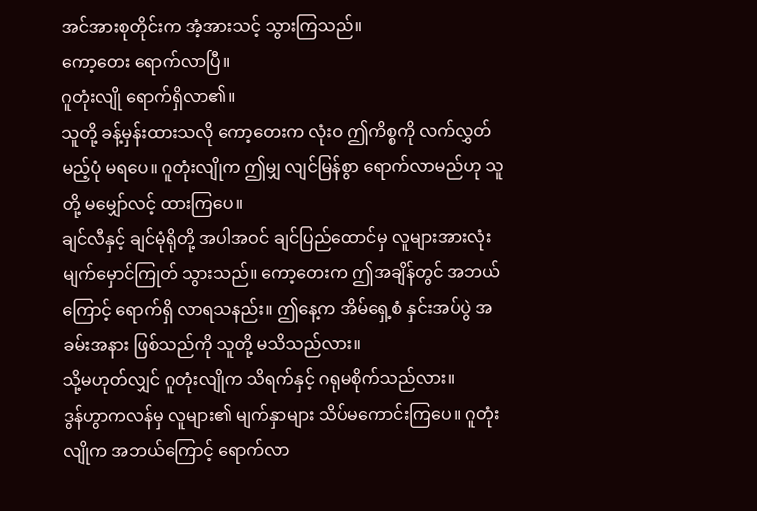အင်အားစုတိုင်းက အံ့အားသင့် သွားကြသည်။
ကော့တေး ရောက်လာပြီ။
ဂူတုံးလျို ရောက်ရှိလာ၏။
သူတို့ ခန့်မှန်းထားသလို ကော့တေးက လုံးဝ ဤကိစ္စကို လက်လွှတ်မည့်ပုံ မရပေ။ ဂူတုံးလျိုက ဤမျှ လျင်မြန်စွာ ရောက်လာမည်ဟု သူတို့ မမျှော်လင့် ထားကြပေ။
ချင်လီနှင့် ချင်မုံရိုတို့ အပါအဝင် ချင်ပြည်ထောင်မှ လူများအားလုံး မျက်မှောင်ကြုတ် သွားသည်။ ကော့တေးက ဤအချိန်တွင် အဘယ်ကြောင့် ရောက်ရှိ လာရသနည်း။ ဤနေ့က အိမ်ရှေ့စံ နှင်းအပ်ပွဲ အခမ်းအနား ဖြစ်သည်ကို သူတို့ မသိသည်လား။
သို့မဟုတ်လျှင် ဂူတုံးလျိုက သိရက်နှင့် ဂရုမစိုက်သည်လား။
ဒွန်ဟွာကလန်မှ လူများ၏ မျက်နှာများ သိပ်မကောင်းကြပေ။ ဂူတုံးလျိုက အဘယ်ကြောင့် ရောက်လာ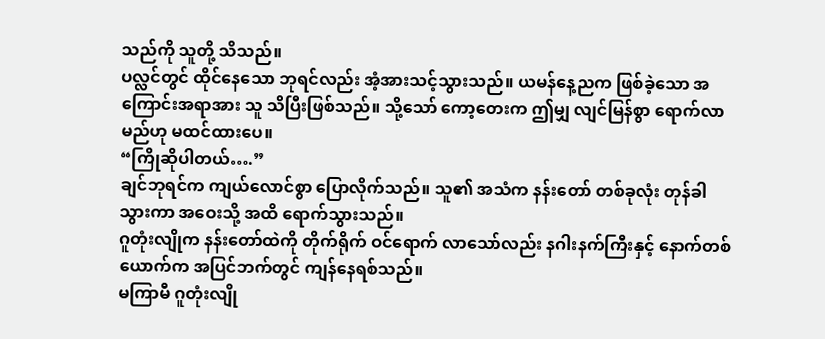သည်ကို သူတို့ သိသည်။
ပလ္လင်တွင် ထိုင်နေသော ဘုရင်လည်း အံ့အားသင့်သွားသည်။ ယမန်နေ့ညက ဖြစ်ခဲ့သော အကြောင်းအရာအား သူ သိပြီးဖြစ်သည်။ သို့သော် ကော့တေးက ဤမျှ လျင်မြန်စွာ ရောက်လာမည်ဟု မထင်ထားပေ။
“ကြိုဆိုပါတယ်….”
ချင်ဘုရင်က ကျယ်လောင်စွာ ပြောလိုက်သည်။ သူ၏ အသံက နန်းတော် တစ်ခုလုံး တုန်ခါသွားကာ အဝေးသို့ အထိ ရောက်သွားသည်။
ဂူတုံးလျိုက နန်းတော်ထဲကို တိုက်ရိုက် ဝင်ရောက် လာသော်လည်း နဂါးနက်ကြီးနှင့် နောက်တစ်ယောက်က အပြင်ဘက်တွင် ကျန်နေရစ်သည်။
မကြာမီ ဂူတုံးလျို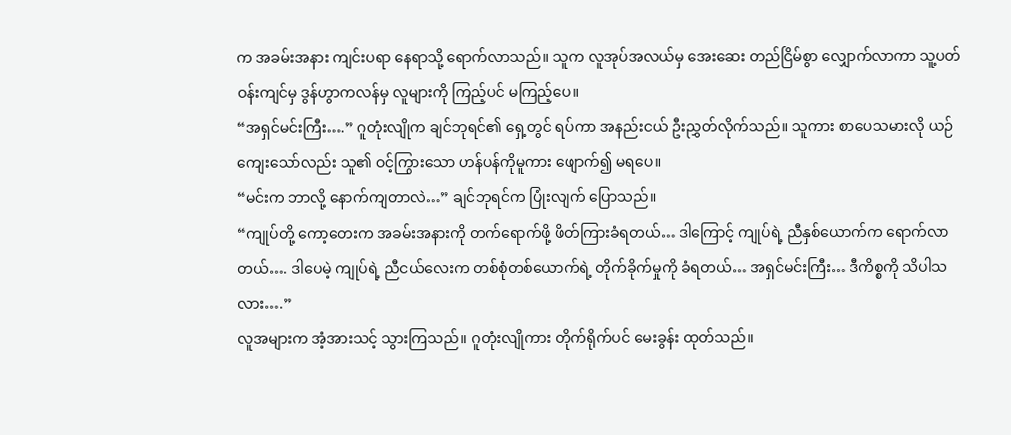က အခမ်းအနား ကျင်းပရာ နေရာသို့ ရောက်လာသည်။ သူက လူအုပ်အလယ်မှ အေးဆေး တည်ငြိမ်စွာ လျှောက်လာကာ သူ့ပတ်ဝန်းကျင်မှ ဒွန်ဟွာကလန်မှ လူများကို ကြည့်ပင် မကြည့်ပေ။
“အရှင်မင်းကြီး….” ဂူတုံးလျိုက ချင်ဘုရင်၏ ရှေ့တွင် ရပ်ကာ အနည်းငယ် ဦးညွှတ်လိုက်သည်။ သူကား စာပေသမားလို ယဉ်ကျေးသော်လည်း သူ၏ ဝင့်ကြွားသော ဟန်ပန်ကိုမူကား ဖျောက်၍ မရပေ။
“မင်းက ဘာလို့ နောက်ကျတာလဲ…” ချင်ဘုရင်က ပြုံးလျက် ပြောသည်။
“ကျုပ်တို့ ကော့တေးက အခမ်းအနားကို တက်ရောက်ဖို့ ဖိတ်ကြားခံရတယ်… ဒါကြောင့် ကျုပ်ရဲ့ ညီနှစ်ယောက်က ရောက်လာတယ်…. ဒါပေမဲ့ ကျုပ်ရဲ့ ညီငယ်လေးက တစ်စုံတစ်ယောက်ရဲ့ တိုက်ခိုက်မှုကို ခံရတယ်… အရှင်မင်းကြီး… ဒီကိစ္စကို သိပါသလား….”
လူအများက အံ့အားသင့် သွားကြသည်။ ဂူတုံးလျိုကား တိုက်ရိုက်ပင် မေးခွန်း ထုတ်သည်။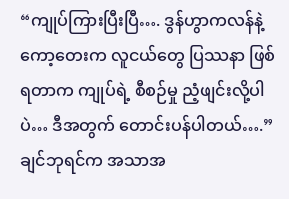“ကျုပ်ကြားပြီးပြီ…. ဒွန်ဟွာကလန်နဲ့ ကော့တေးက လူငယ်တွေ ပြဿနာ ဖြစ်ရတာက ကျုပ်ရဲ့ စီစဉ်မှု ညံ့ဖျင်းလို့ပါပဲ… ဒီအတွက် တောင်းပန်ပါတယ်….” ချင်ဘုရင်က အသာအ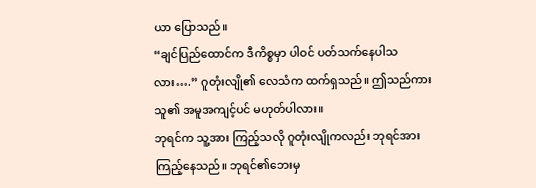ယာ ပြောသည်။
“ချင်ပြည်ထောင်က ဒီကိစ္စမှာ ပါဝင် ပတ်သက်နေပါသလား….” ဂူတုံးလျို၏ လေသံက ထက်ရှသည်။ ဤသည်ကား သူ၏ အမူအကျင့်ပင် မဟုတ်ပါလား။
ဘုရင်က သူ့အား ကြည့်သလို ဂူတုံးလျိုကလည်း ဘုရင်အား ကြည့်နေသည်။ ဘုရင်၏ဘေးမှ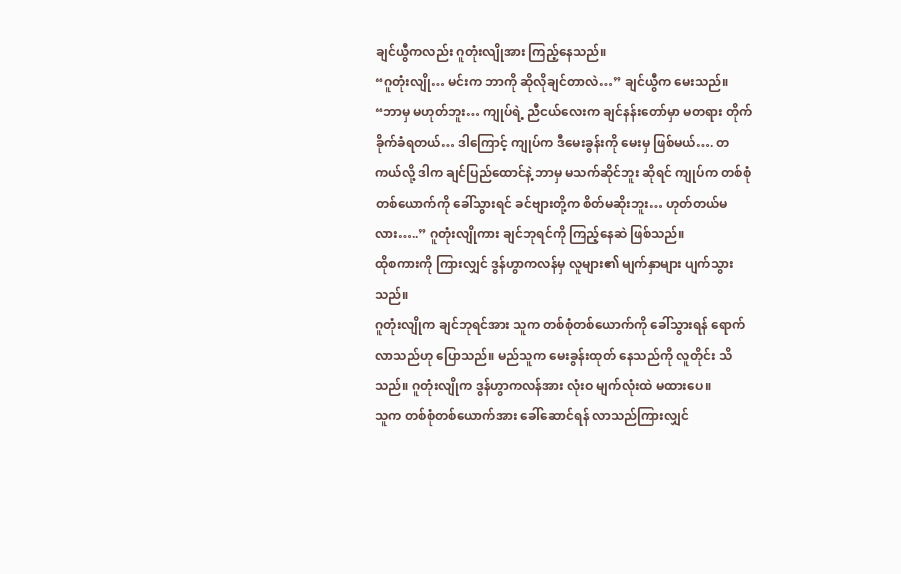ချင်ယွီကလည်း ဂူတုံးလျိုအား ကြည့်နေသည်။
“ဂူတုံးလျို… မင်းက ဘာကို ဆိုလိုချင်တာလဲ…” ချင်ယွီက မေးသည်။
“ဘာမှ မဟုတ်ဘူး… ကျုပ်ရဲ့ ညီငယ်လေးက ချင်နန်းတော်မှာ မတရား တိုက်ခိုက်ခံရတယ်… ဒါကြောင့် ကျုပ်က ဒီမေးခွန်းကို မေးမှ ဖြစ်မယ်…. တကယ်လို့ ဒါက ချင်ပြည်ထောင်နဲ့ ဘာမှ မသက်ဆိုင်ဘူး ဆိုရင် ကျုပ်က တစ်စုံတစ်ယောက်ကို ခေါ်သွားရင် ခင်ဗျားတို့က စိတ်မဆိုးဘူး… ဟုတ်တယ်မလား…..” ဂူတုံးလျိုကား ချင်ဘုရင်ကို ကြည့်နေဆဲ ဖြစ်သည်။
ထိုစကားကို ကြားလျှင် ဒွန်ဟွာကလန်မှ လူများ၏ မျက်နှာများ ပျက်သွားသည်။
ဂူတုံးလျိုက ချင်ဘုရင်အား သူက တစ်စုံတစ်ယောက်ကို ခေါ်သွားရန် ရောက်လာသည်ဟု ပြောသည်။ မည်သူက မေးခွန်းထုတ် နေသည်ကို လူတိုင်း သိသည်။ ဂူတုံးလျိုက ဒွန်ဟွာကလန်အား လုံးဝ မျက်လုံးထဲ မထားပေ။
သူက တစ်စုံတစ်ယောက်အား ခေါ်ဆောင်ရန် လာသည်ကြားလျှင်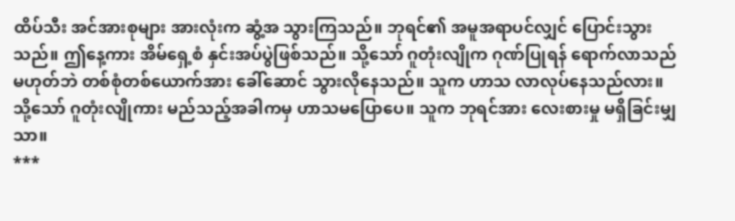ထိပ်သီး အင်အားစုများ အားလုံးက ဆွံ့အ သွားကြသည်။ ဘုရင်၏ အမူအရာပင်လျှင် ပြောင်းသွားသည်။ ဤနေ့ကား အိမ်ရှေ့စံ နှင်းအပ်ပွဲဖြစ်သည်။ သို့သော် ဂူတုံးလျိုက ဂုဏ်ပြုရန် ရောက်လာသည် မဟုတ်ဘဲ တစ်စုံတစ်ယောက်အား ခေါ်ဆောင် သွားလိုနေသည်။ သူက ဟာသ လာလုပ်နေသည်လား။
သို့သော် ဂူတုံးလျိုကား မည်သည့်အခါကမှ ဟာသမပြောပေ။ သူက ဘုရင်အား လေးစားမှု မရှိခြင်းမျှသာ။
***